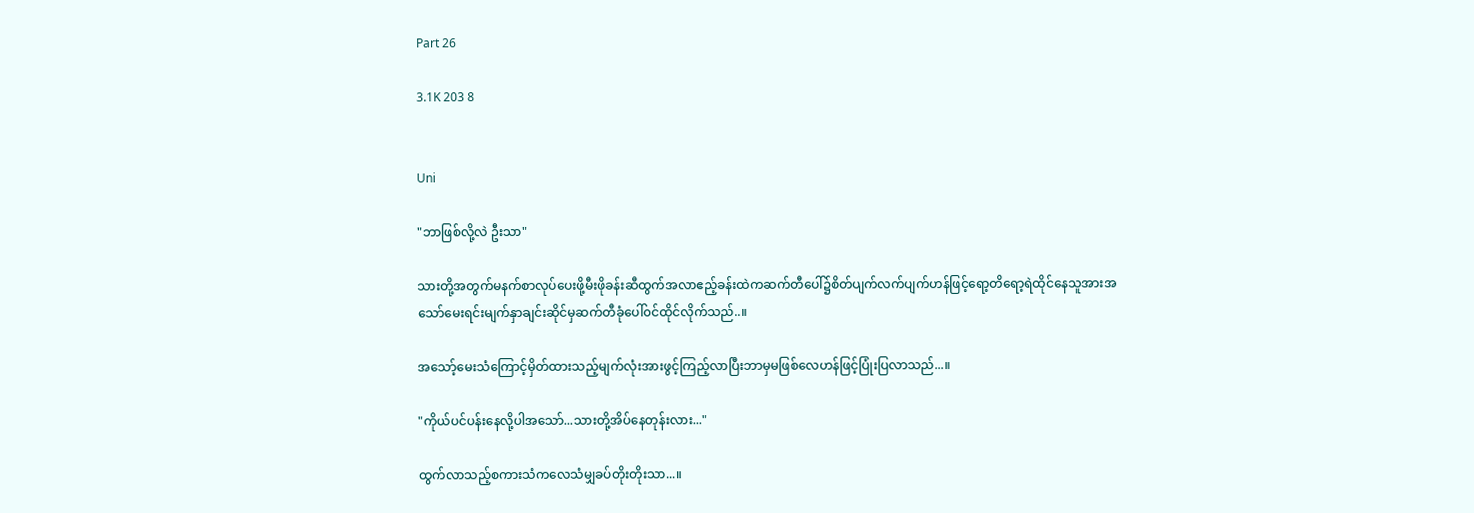Part 26

3.1K 203 8


Uni

"ဘာဖြစ်လို့လဲ ဦးသာ"

သားတို့အတွက်မနက်စာလုပ်ပေးဖို့မီးဖိုခန်းဆီထွက်အလာဧည့်ခန်းထဲကဆက်တီပေါ်၌စိတ်ပျက်လက်ပျက်ဟန်ဖြင့်ရော့တိရော့ရဲထိုင်နေသူအားအသော်မေးရင်းမျက်နှာချင်းဆိုင်မှဆက်တီခုံပေါ်၀င်ထိုင်လိုက်သည်..။

အသော့်မေးသံကြောင့်မှိတ်ထားသည့်မျက်လုံးအားဖွင့်ကြည့်လာပြီးဘာမှမဖြစ်လေဟန်ဖြင့်ပြုံးပြလာသည်...။

"ကိုယ်ပင်ပန်းနေလို့ပါအသော်...သားတို့အိပ်နေတုန်းလား..."

ထွက်လာသည့်စကားသံကလေသံမျှခပ်တိုးတိုးသာ...။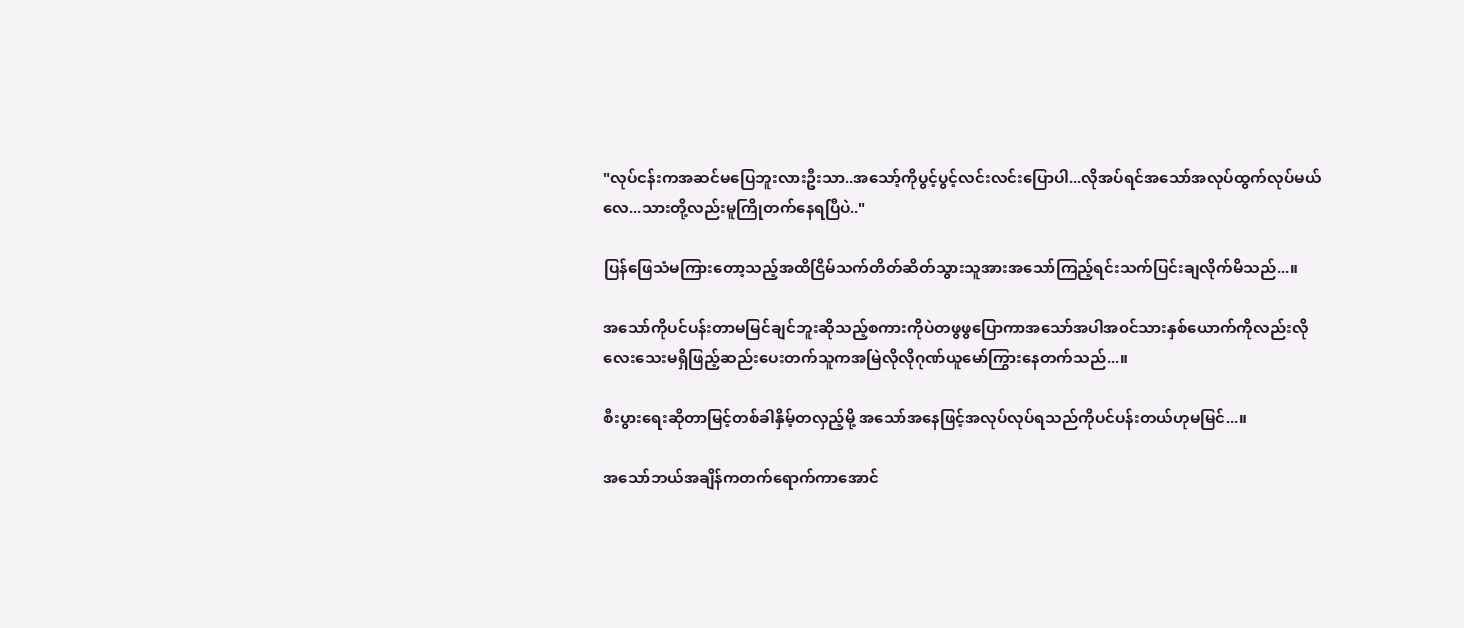"လုပ်ငန်းကအဆင်မပြေဘူးလားဦးသာ..အသော့်ကိုပွင့်ပွင့်လင်းလင်းပြောပါ...လိုအပ်ရင်အသော်အလုပ်ထွက်လုပ်မယ်လေ...သားတို့လည်းမူကြိုတက်နေရပြီပဲ.."

ပြန်ဖြေသံမကြားတော့သည့်အထိငြိမ်သက်တိတ်ဆိတ်သွားသူအားအသော်ကြည့်ရင်းသက်ပြင်းချလိုက်မိသည်...။

အသော်ကိုပင်ပန်းတာမမြင်ချင်ဘူးဆိုသည့်စကားကိုပဲတဖွဖွပြောကာအသော်အပါအ၀င်သားနှစ်ယောက်ကိုလည်းလိုလေးသေးမရှိဖြည့်ဆည်းပေးတက်သူကအမြဲလိုလိုဂုဏ်ယူမော်ကြွားနေတက်သည်...။

စီးပွားရေးဆိုတာမြင့်တစ်ခါနှိမ့်တလှည့်မို့ အသော်အနေဖြင့်အလုပ်လုပ်ရသည်ကိုပင်ပန်းတယ်ဟုမမြင်...။

အသော်ဘယ်အချိန်ကတက်ရောက်ကာအောင်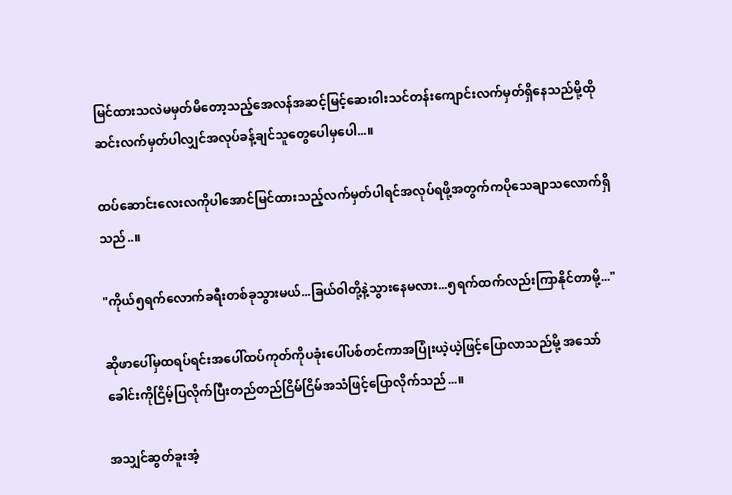မြင်ထားသလဲမမှတ်မိတော့သည့်အေလန်အဆင့်မြင့်ဆေး၀ါးသင်တန်းကျောင်းလက်မှတ်ရှိနေသည်မို့ထိုဆင်းလက်မှတ်ပါလျှင်အလုပ်ခန့်ချင်သူတွေပေါမှပေါ...။

ထပ်ဆောင်းလေးလကိုပါအောင်မြင်ထားသည့်လက်မှတ်ပါရင်အလုပ်ရဖို့အတွက်ကပိုသေချာသလောက်ရှိသည်..။

"ကိုယ်၅ရက်လောက်ခရီးတစ်ခုသွားမယ်...ခြယ်၀ါတို့နဲ့သွားနေမလား...၅ရက်ထက်လည်းကြာနိုင်တာမို့..."

ဆိုဖာပေါ်မှထရပ်ရင်းအပေါ်ထပ်ကုတ်ကိုပခုံးပေါ်ပစ်တင်ကာအပြုံးယဲ့ယဲ့ဖြင့်ပြောလာသည်မို့ အသော်ခေါင်းကိုငြိမ့်ပြလိုက်ပြီးတည်တည်ငြိမ်ငြိမ်အသံဖြင့်ပြောလိုက်သည်...။

အသျှင်ဆွတ်ခူးအံ့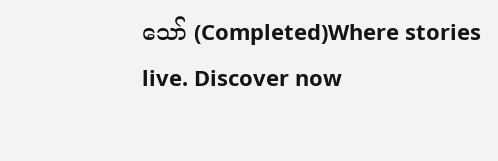သော် (Completed)Where stories live. Discover now